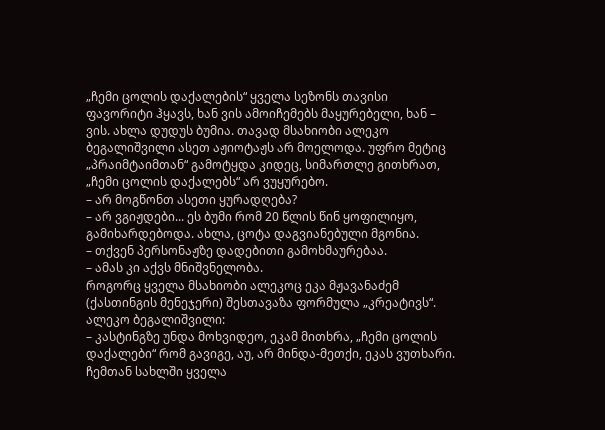„ჩემი ცოლის დაქალების“ ყველა სეზონს თავისი ფავორიტი ჰყავს, ხან ვის ამოიჩემებს მაყურებელი, ხან – ვის. ახლა დუდუს ბუმია. თავად მსახიობი ალეკო ბეგალიშვილი ასეთ აჟიოტაჟს არ მოელოდა. უფრო მეტიც „პრაიმტაიმთან“ გამოტყდა კიდეც, სიმართლე გითხრათ, „ჩემი ცოლის დაქალებს“ არ ვუყურებო.
– არ მოგწონთ ასეთი ყურადღება?
– არ ვგიჟდები... ეს ბუმი რომ 20 წლის წინ ყოფილიყო, გამიხარდებოდა. ახლა, ცოტა დაგვიანებული მგონია.
– თქვენ პერსონაჟზე დადებითი გამოხმაურებაა.
– ამას კი აქვს მნიშვნელობა.
როგორც ყველა მსახიობი ალეკოც ეკა მჟავანაძემ (ქასთინგის მენეჯერი) შესთავაზა ფორმულა „კრეატივს“.
ალეკო ბეგალიშვილი:
– კასტინგზე უნდა მოხვიდეო, ეკამ მითხრა, „ჩემი ცოლის დაქალები“ რომ გავიგე, აუ, არ მინდა-მეთქი, ეკას ვუთხარი. ჩემთან სახლში ყველა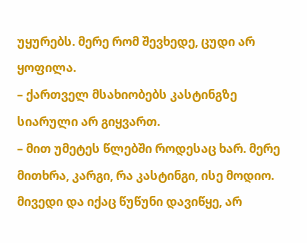უყურებს. მერე რომ შევხედე, ცუდი არ ყოფილა.
– ქართველ მსახიობებს კასტინგზე სიარული არ გიყვართ.
– მით უმეტეს წლებში როდესაც ხარ. მერე მითხრა, კარგი, რა კასტინგი, ისე მოდიო. მივედი და იქაც წუწუნი დავიწყე, არ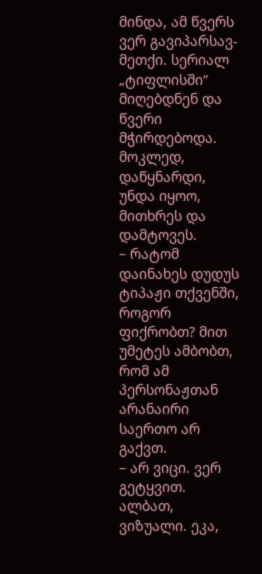მინდა, ამ წვერს ვერ გავიპარსავ-მეთქი. სერიალ „ტიფლისში“ მიღებდნენ და წვერი მჭირდებოდა. მოკლედ, დაწყნარდი, უნდა იყოო, მითხრეს და დამტოვეს.
– რატომ დაინახეს დუდუს ტიპაჟი თქვენში, როგორ ფიქრობთ? მით უმეტეს ამბობთ, რომ ამ პერსონაჟთან არანაირი საერთო არ გაქვთ.
– არ ვიცი. ვერ გეტყვით. ალბათ, ვიზუალი. ეკა,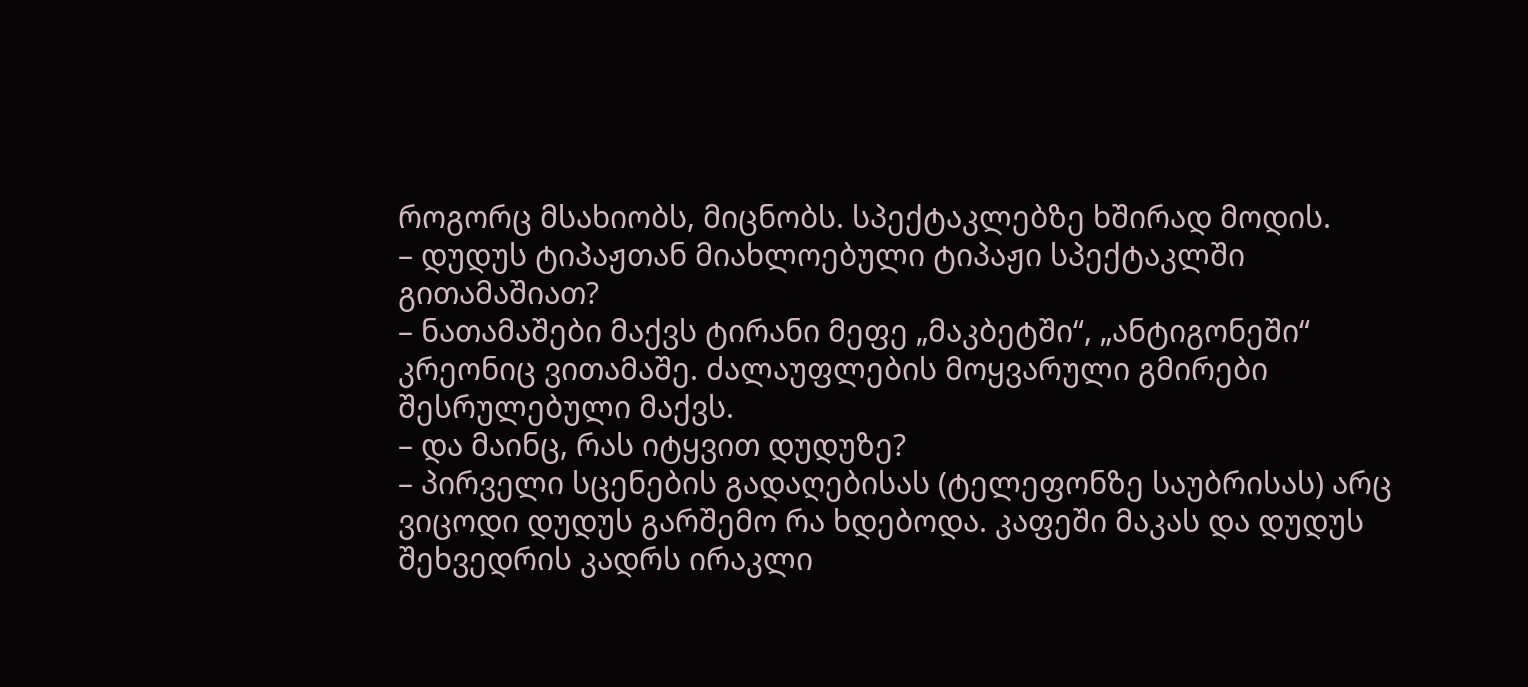როგორც მსახიობს, მიცნობს. სპექტაკლებზე ხშირად მოდის.
– დუდუს ტიპაჟთან მიახლოებული ტიპაჟი სპექტაკლში გითამაშიათ?
– ნათამაშები მაქვს ტირანი მეფე „მაკბეტში“, „ანტიგონეში“ კრეონიც ვითამაშე. ძალაუფლების მოყვარული გმირები შესრულებული მაქვს.
– და მაინც, რას იტყვით დუდუზე?
– პირველი სცენების გადაღებისას (ტელეფონზე საუბრისას) არც ვიცოდი დუდუს გარშემო რა ხდებოდა. კაფეში მაკას და დუდუს შეხვედრის კადრს ირაკლი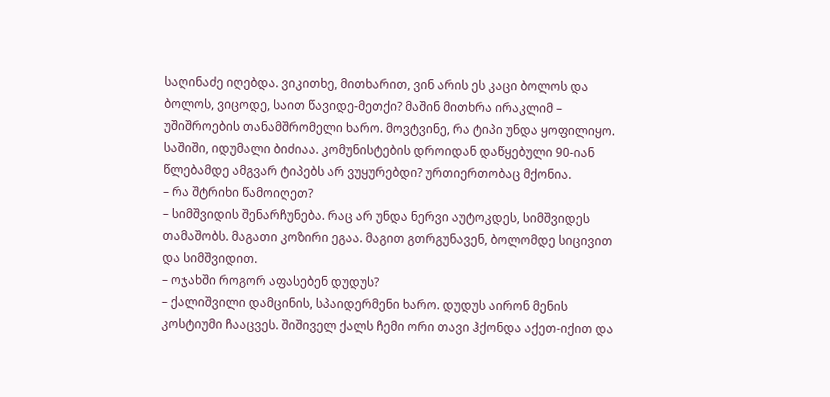საღინაძე იღებდა. ვიკითხე, მითხარით, ვინ არის ეს კაცი ბოლოს და ბოლოს, ვიცოდე, საით წავიდე-მეთქი? მაშინ მითხრა ირაკლიმ – უშიშროების თანამშრომელი ხარო. მოვტვინე, რა ტიპი უნდა ყოფილიყო. საშიში, იდუმალი ბიძიაა. კომუნისტების დროიდან დაწყებული 90-იან წლებამდე ამგვარ ტიპებს არ ვუყურებდი? ურთიერთობაც მქონია.
– რა შტრიხი წამოიღეთ?
– სიმშვიდის შენარჩუნება. რაც არ უნდა ნერვი აუტოკდეს, სიმშვიდეს თამაშობს. მაგათი კოზირი ეგაა. მაგით გთრგუნავენ, ბოლომდე სიცივით და სიმშვიდით.
– ოჯახში როგორ აფასებენ დუდუს?
– ქალიშვილი დამცინის, სპაიდერმენი ხარო. დუდუს აირონ მენის კოსტიუმი ჩააცვეს. შიშიველ ქალს ჩემი ორი თავი ჰქონდა აქეთ-იქით და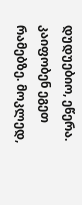დუდუებიო, ეწერა. კაიფობენ ეგეთ რამებზე. მოკლედ,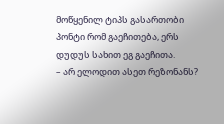მოწყენილ ტიპს გასართობი პონტი რომ გაეჩითება, ერს დუდუს სახით ეგ გაეჩითა.
– არ ელოდით ასეთ რეზონანს?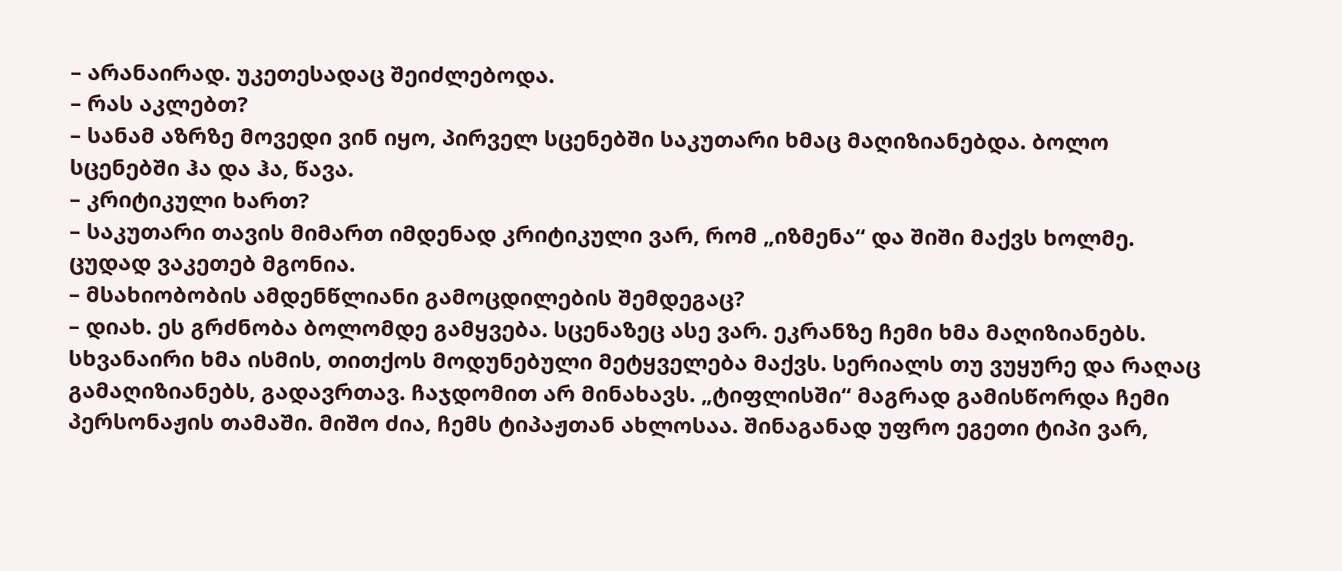– არანაირად. უკეთესადაც შეიძლებოდა.
– რას აკლებთ?
– სანამ აზრზე მოვედი ვინ იყო, პირველ სცენებში საკუთარი ხმაც მაღიზიანებდა. ბოლო სცენებში ჰა და ჰა, წავა.
– კრიტიკული ხართ?
– საკუთარი თავის მიმართ იმდენად კრიტიკული ვარ, რომ „იზმენა“ და შიში მაქვს ხოლმე. ცუდად ვაკეთებ მგონია.
– მსახიობობის ამდენწლიანი გამოცდილების შემდეგაც?
– დიახ. ეს გრძნობა ბოლომდე გამყვება. სცენაზეც ასე ვარ. ეკრანზე ჩემი ხმა მაღიზიანებს. სხვანაირი ხმა ისმის, თითქოს მოდუნებული მეტყველება მაქვს. სერიალს თუ ვუყურე და რაღაც გამაღიზიანებს, გადავრთავ. ჩაჯდომით არ მინახავს. „ტიფლისში“ მაგრად გამისწორდა ჩემი პერსონაჟის თამაში. მიშო ძია, ჩემს ტიპაჟთან ახლოსაა. შინაგანად უფრო ეგეთი ტიპი ვარ,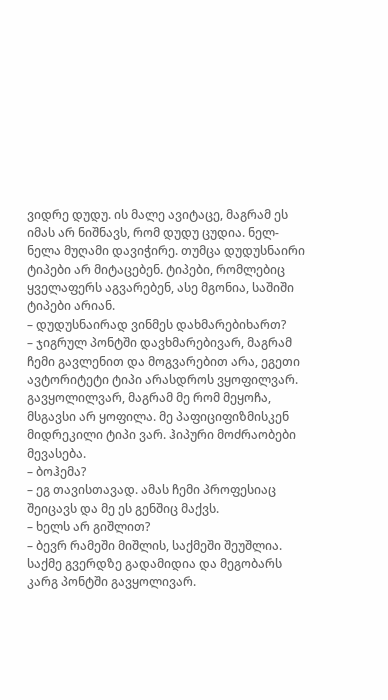ვიდრე დუდუ. ის მალე ავიტაცე, მაგრამ ეს იმას არ ნიშნავს, რომ დუდუ ცუდია. ნელ-ნელა მუღამი დავიჭირე. თუმცა დუდუსნაირი ტიპები არ მიტაცებენ. ტიპები, რომლებიც ყველაფერს აგვარებენ, ასე მგონია, საშიში ტიპები არიან.
– დუდუსნაირად ვინმეს დახმარებიხართ?
– ჯიგრულ პონტში დავხმარებივარ, მაგრამ ჩემი გავლენით და მოგვარებით არა, ეგეთი ავტორიტეტი ტიპი არასდროს ვყოფილვარ. გავყოლილვარ, მაგრამ მე რომ მეყოჩა, მსგავსი არ ყოფილა. მე პაფიციფიზმისკენ მიდრეკილი ტიპი ვარ. ჰიპური მოძრაობები მევასება.
– ბოჰემა?
– ეგ თავისთავად. ამას ჩემი პროფესიაც შეიცავს და მე ეს გენშიც მაქვს.
– ხელს არ გიშლით?
– ბევრ რამეში მიშლის, საქმეში შეუშლია. საქმე გვერდზე გადამიდია და მეგობარს კარგ პონტში გავყოლივარ.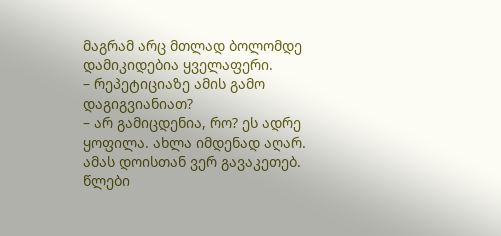მაგრამ არც მთლად ბოლომდე დამიკიდებია ყველაფერი.
– რეპეტიციაზე ამის გამო დაგიგვიანიათ?
– არ გამიცდენია, რო? ეს ადრე ყოფილა. ახლა იმდენად აღარ. ამას დოისთან ვერ გავაკეთებ. წლები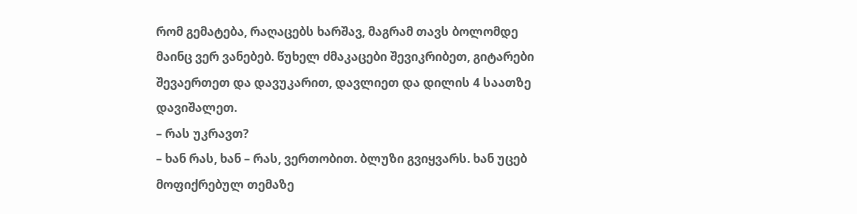რომ გემატება, რაღაცებს ხარშავ, მაგრამ თავს ბოლომდე მაინც ვერ ვანებებ. წუხელ ძმაკაცები შევიკრიბეთ, გიტარები შევაერთეთ და დავუკარით, დავლიეთ და დილის 4 საათზე დავიშალეთ.
– რას უკრავთ?
– ხან რას, ხან – რას, ვერთობით. ბლუზი გვიყვარს. ხან უცებ მოფიქრებულ თემაზე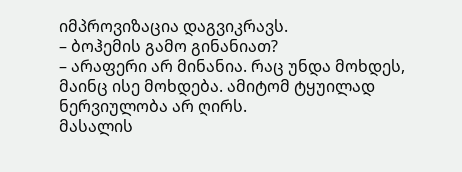იმპროვიზაცია დაგვიკრავს.
– ბოჰემის გამო გინანიათ?
– არაფერი არ მინანია. რაც უნდა მოხდეს, მაინც ისე მოხდება. ამიტომ ტყუილად ნერვიულობა არ ღირს.
მასალის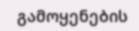გამოყენების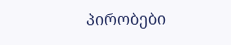პირობები